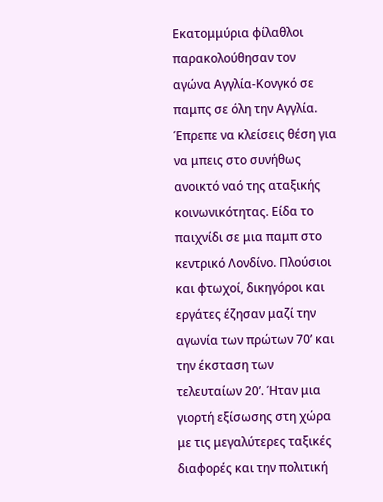Εκατομμύρια φίλαθλοι παρακολούθησαν τον αγώνα Αγγλία-Κονγκό σε παμπς σε όλη την Αγγλία. Έπρεπε να κλείσεις θέση για να μπεις στο συνήθως ανοικτό ναό της αταξικής κοινωνικότητας. Είδα το παιχνίδι σε μια παμπ στο κεντρικό Λονδίνο. Πλούσιοι και φτωχοί, δικηγόροι και εργάτες έζησαν μαζί την αγωνία των πρώτων 70’ και την έκσταση των τελευταίων 20’. Ήταν μια γιορτή εξίσωσης στη χώρα με τις μεγαλύτερες ταξικές διαφορές και την πολιτική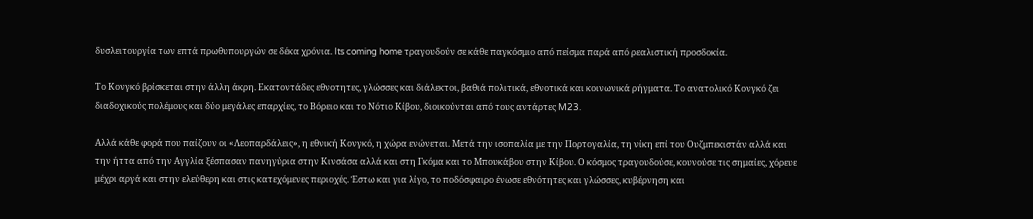δυσλειτουργία των επτά πρωθυπουργών σε δέκα χρόνια. Its coming home τραγουδούν σε κάθε παγκόσμιο από πείσμα παρά από ρεαλιστική προσδοκία.

Το Κονγκό βρίσκεται στην άλλη άκρη. Εκατοντάδες εθνοτητες, γλώσσες και διάλεκτοι, βαθιά πολιτικά, εθνοτικά και κοινωνικά ρήγματα. Το ανατολικό Κονγκό ζει διαδοχικούς πολέμους και δύο μεγάλες επαρχίες, το Βόρειο και το Νότιο Κίβου, διοικούνται από τους αντάρτες M23.

Αλλά κάθε φορά που παίζουν οι «Λεοπαρδάλεις», η εθνική Κονγκό, η χώρα ενώνεται. Μετά την ισοπαλία με την Πορτογαλία, τη νίκη επί του Ουζμπεκιστάν αλλά και την ήττα από την Αγγλία ξέσπασαν πανηγύρια στην Κινσάσα αλλά και στη Γκόμα και το Μπουκάβου στην Κίβου. Ο κόσμος τραγουδούσε, κουνούσε τις σημαίες, χόρευε μέχρι αργά και στην ελεύθερη και στις κατεχόμενες περιοχές. Έστω και για λίγο, το ποδόσφαιρο ένωσε εθνότητες και γλώσσες, κυβέρνηση και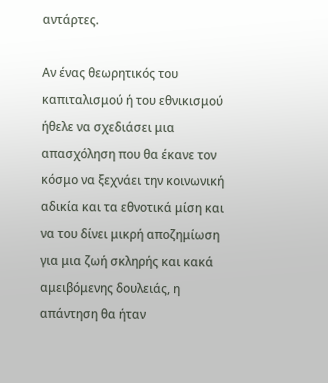αντάρτες.

Αν ένας θεωρητικός του καπιταλισμού ή του εθνικισμού ήθελε να σχεδιάσει μια απασχόληση που θα έκανε τον κόσμο να ξεχνάει την κοινωνική αδικία και τα εθνοτικά μίση και να του δίνει μικρή αποζημίωση για μια ζωή σκληρής και κακά αμειβόμενης δουλειάς, η απάντηση θα ήταν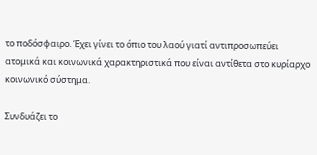το ποδόσφαιρο. Έχει γίνει το όπιο του λαού γιατί αντιπροσωπεύει ατομικά και κοινωνικά χαρακτηριστικά που είναι αντίθετα στο κυρίαρχο κοινωνικό σύστημα.

Συνδυάζει το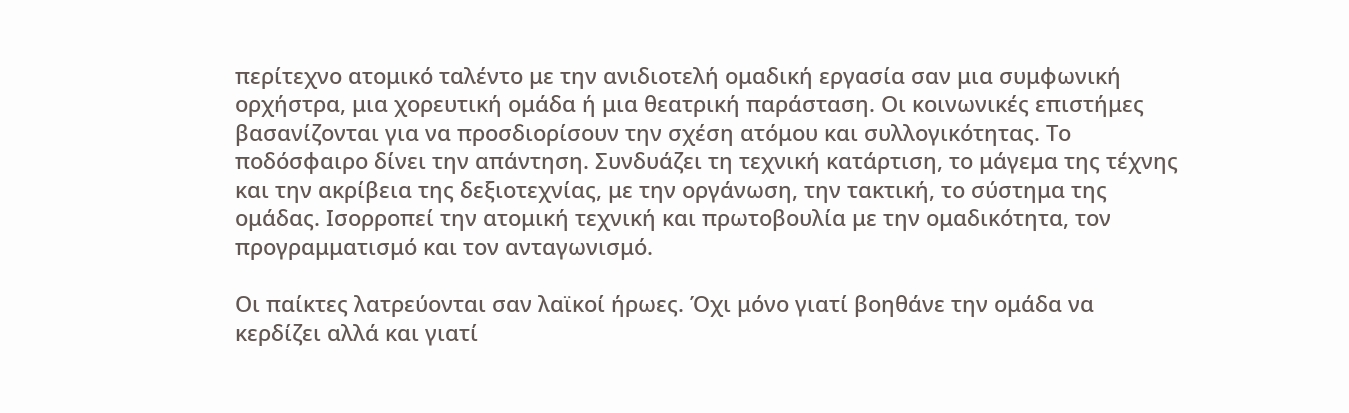περίτεχνο ατομικό ταλέντο με την ανιδιοτελή ομαδική εργασία σαν μια συμφωνική ορχήστρα, μια χορευτική ομάδα ή μια θεατρική παράσταση. Οι κοινωνικές επιστήμες βασανίζονται για να προσδιορίσουν την σχέση ατόμου και συλλογικότητας. Το ποδόσφαιρο δίνει την απάντηση. Συνδυάζει τη τεχνική κατάρτιση, το μάγεμα της τέχνης και την ακρίβεια της δεξιοτεχνίας, με την οργάνωση, την τακτική, το σύστημα της ομάδας. Ισορροπεί την ατομική τεχνική και πρωτοβουλία με την ομαδικότητα, τον προγραμματισμό και τον ανταγωνισμό.

Οι παίκτες λατρεύονται σαν λαϊκοί ήρωες. Όχι μόνο γιατί βοηθάνε την ομάδα να κερδίζει αλλά και γιατί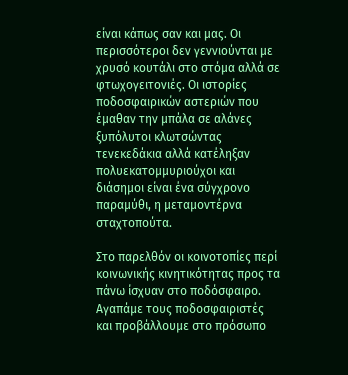είναι κάπως σαν και μας. Οι περισσότεροι δεν γεννιούνται με χρυσό κουτάλι στο στόμα αλλά σε φτωχογειτονιές. Οι ιστορίες ποδοσφαιρικών αστεριών που έμαθαν την μπάλα σε αλάνες ξυπόλυτοι κλωτσώντας τενεκεδάκια αλλά κατέληξαν πολυεκατομμυριούχοι και διάσημοι είναι ένα σύγχρονο παραμύθι, η μεταμοντέρνα σταχτοπούτα.

Στο παρελθόν οι κοινοτοπίες περί κοινωνικής κινητικότητας προς τα πάνω ίσχυαν στο ποδόσφαιρο. Αγαπάμε τους ποδοσφαιριστές και προβάλλουμε στο πρόσωπο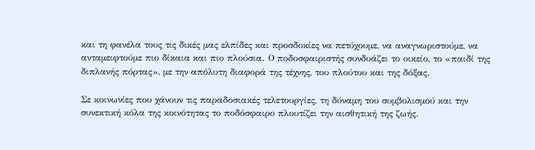και τη φανέλα τους τις δικές μας ελπίδες και προσδοκίες να πετύχουμε, να αναγνωριστούμε, να ανταμειφτούμε πιο δίκαια και πιο πλούσια. Ο ποδοσφαιριστής συνδυάζει το οικείο, το «παιδί της διπλανής πόρτας», με την απόλυτη διαφορά της τέχνης, του πλούτου και της δόξας.

Σε κοινωνίες που χάνουν τις παραδοσιακές τελετουργίες, τη δύναμη του συμβολισμού και την συνεκτική κόλα της κοινότητας το ποδόσφαιρο πλουτίζει την αισθητική της ζωής.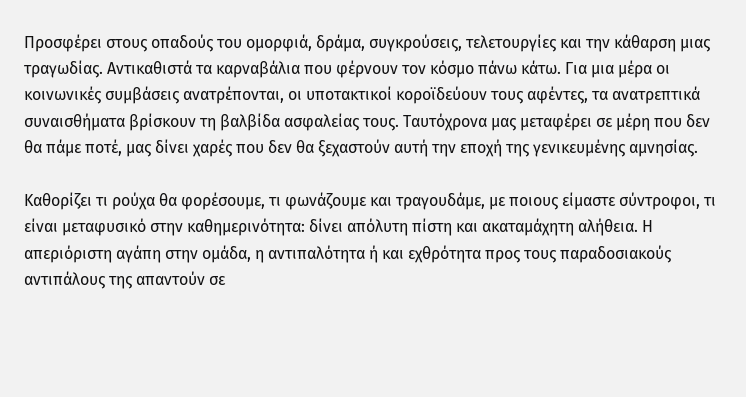Προσφέρει στους οπαδούς του ομορφιά, δράμα, συγκρούσεις, τελετουργίες και την κάθαρση μιας τραγωδίας. Αντικαθιστά τα καρναβάλια που φέρνουν τον κόσμο πάνω κάτω. Για μια μέρα οι κοινωνικές συμβάσεις ανατρέπονται, οι υποτακτικοί κοροϊδεύουν τους αφέντες, τα ανατρεπτικά συναισθήματα βρίσκουν τη βαλβίδα ασφαλείας τους. Ταυτόχρονα μας μεταφέρει σε μέρη που δεν θα πάμε ποτέ, μας δίνει χαρές που δεν θα ξεχαστούν αυτή την εποχή της γενικευμένης αμνησίας.

Καθορίζει τι ρούχα θα φορέσουμε, τι φωνάζουμε και τραγουδάμε, με ποιους είμαστε σύντροφοι, τι είναι μεταφυσικό στην καθημερινότητα: δίνει απόλυτη πίστη και ακαταμάχητη αλήθεια. Η απεριόριστη αγάπη στην ομάδα, η αντιπαλότητα ή και εχθρότητα προς τους παραδοσιακούς αντιπάλους της απαντούν σε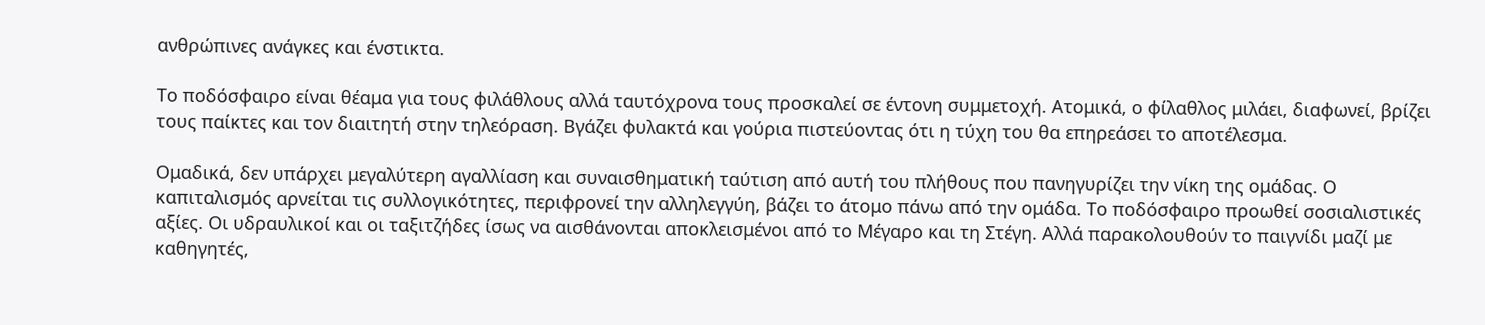ανθρώπινες ανάγκες και ένστικτα.

Το ποδόσφαιρο είναι θέαμα για τους φιλάθλους αλλά ταυτόχρονα τους προσκαλεί σε έντονη συμμετοχή. Ατομικά, ο φίλαθλος μιλάει, διαφωνεί, βρίζει τους παίκτες και τον διαιτητή στην τηλεόραση. Βγάζει φυλακτά και γούρια πιστεύοντας ότι η τύχη του θα επηρεάσει το αποτέλεσμα.

Ομαδικά, δεν υπάρχει μεγαλύτερη αγαλλίαση και συναισθηματική ταύτιση από αυτή του πλήθους που πανηγυρίζει την νίκη της ομάδας. Ο καπιταλισμός αρνείται τις συλλογικότητες, περιφρονεί την αλληλεγγύη, βάζει το άτομο πάνω από την ομάδα. Το ποδόσφαιρο προωθεί σοσιαλιστικές αξίες. Οι υδραυλικοί και οι ταξιτζήδες ίσως να αισθάνονται αποκλεισμένοι από το Μέγαρο και τη Στέγη. Αλλά παρακολουθούν το παιγνίδι μαζί με καθηγητές,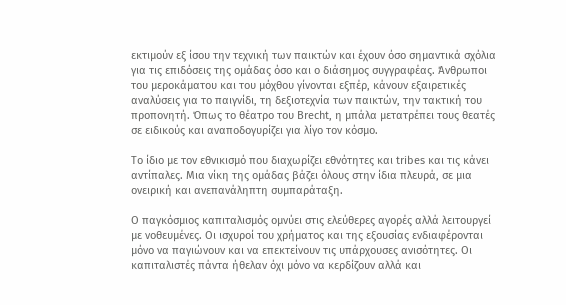εκτιμούν εξ ίσου την τεχνική των παικτών και έχουν όσο σημαντικά σχόλια για τις επιδόσεις της ομάδας όσο και ο διάσημος συγγραφέας. Άνθρωποι του μεροκάματου και του μόχθου γίνονται εξπέρ, κάνουν εξαιρετικές αναλύσεις για το παιγνίδι, τη δεξιοτεχνία των παικτών, την τακτική του προπονητή. Όπως το θέατρο του Brecht, η μπάλα μετατρέπει τους θεατές σε ειδικούς και αναποδογυρίζει για λίγο τον κόσμο.

Το ίδιο με τον εθνικισμό που διαχωρίζει εθνότητες και tribes και τις κάνει αντίπαλες. Μια νίκη της ομάδας βάζει όλους στην ίδια πλευρά, σε μια ονειρική και ανεπανάληπτη συμπαράταξη.

Ο παγκόσμιος καπιταλισμός ομνύει στις ελεύθερες αγορές αλλά λειτουργεί με νοθευμένες. Οι ισχυροί του χρήματος και της εξουσίας ενδιαφέρονται μόνο να παγιώνουν και να επεκτείνουν τις υπάρχουσες ανισότητες. Οι καπιταλιστές πάντα ήθελαν όχι μόνο να κερδίζουν αλλά και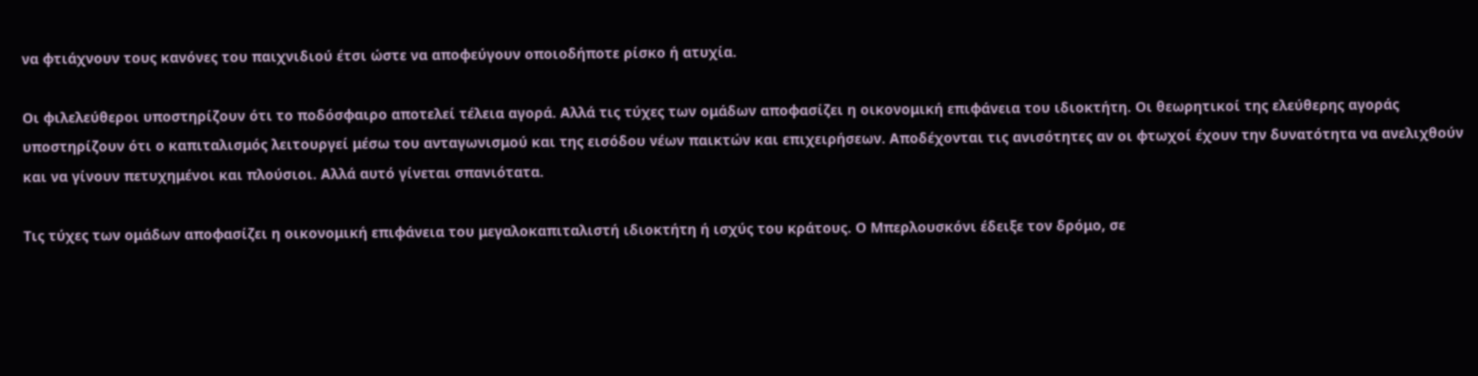να φτιάχνουν τους κανόνες του παιχνιδιού έτσι ώστε να αποφεύγουν οποιοδήποτε ρίσκο ή ατυχία.

Οι φιλελεύθεροι υποστηρίζουν ότι το ποδόσφαιρο αποτελεί τέλεια αγορά. Αλλά τις τύχες των ομάδων αποφασίζει η οικονομική επιφάνεια του ιδιοκτήτη. Οι θεωρητικοί της ελεύθερης αγοράς υποστηρίζουν ότι ο καπιταλισμός λειτουργεί μέσω του ανταγωνισμού και της εισόδου νέων παικτών και επιχειρήσεων. Αποδέχονται τις ανισότητες αν οι φτωχοί έχουν την δυνατότητα να ανελιχθούν και να γίνουν πετυχημένοι και πλούσιοι. Αλλά αυτό γίνεται σπανιότατα.

Τις τύχες των ομάδων αποφασίζει η οικονομική επιφάνεια του μεγαλοκαπιταλιστή ιδιοκτήτη ή ισχύς του κράτους. Ο Μπερλουσκόνι έδειξε τον δρόμο, σε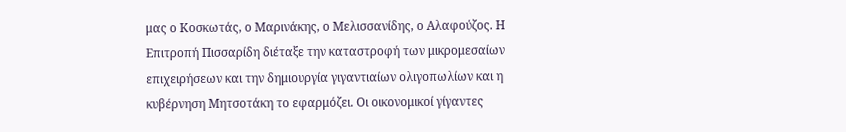μας ο Κοσκωτάς, ο Μαρινάκης, ο Μελισσανίδης, ο Αλαφούζος. Η Επιτροπή Πισσαρίδη διέταξε την καταστροφή των μικρομεσαίων επιχειρήσεων και την δημιουργία γιγαντιαίων ολιγοπωλίων και η κυβέρνηση Μητσοτάκη το εφαρμόζει. Οι οικονομικοί γίγαντες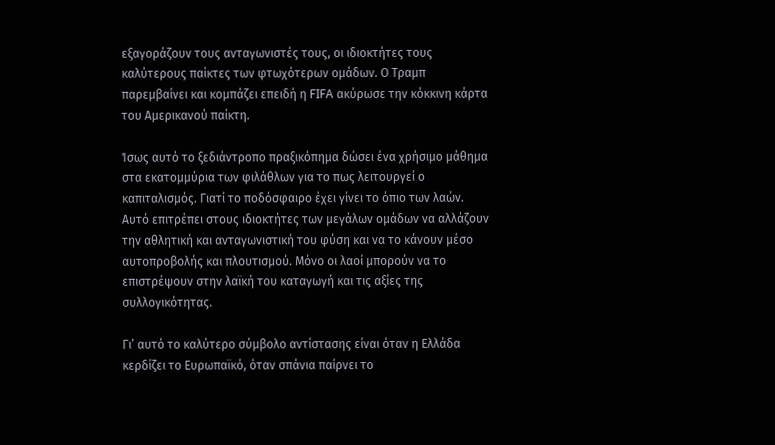εξαγοράζουν τους ανταγωνιστές τους, οι ιδιοκτήτες τους καλύτερους παίκτες των φτωχότερων ομάδων. Ο Τραμπ παρεμβαίνει και κομπάζει επειδή η FIFA ακύρωσε την κόκκινη κάρτα του Αμερικανού παίκτη.

Ίσως αυτό το ξεδιάντροπο πραξικόπημα δώσει ένα χρήσιμο μάθημα στα εκατομμύρια των φιλάθλων για το πως λειτουργεί ο καπιταλισμός. Γιατί το ποδόσφαιρο έχει γίνει το όπιο των λαών. Αυτό επιτρέπει στους ιδιοκτήτες των μεγάλων ομάδων να αλλάζουν την αθλητική και ανταγωνιστική του φύση και να το κάνουν μέσο αυτοπροβολής και πλουτισμού. Μόνο οι λαοί μπορούν να το επιστρέψουν στην λαϊκή του καταγωγή και τις αξίες της συλλογικότητας.

Γι’ αυτό το καλύτερο σύμβολο αντίστασης είναι όταν η Ελλάδα κερδίζει το Ευρωπαϊκό, όταν σπάνια παίρνει το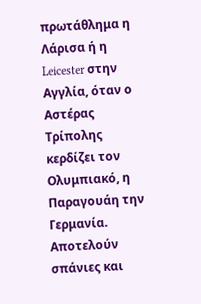πρωτάθλημα η Λάρισα ή η Leicester στην Αγγλία, όταν ο Αστέρας Τρίπολης κερδίζει τον Ολυμπιακό, η Παραγουάη την Γερμανία. Αποτελούν σπάνιες και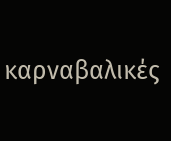καρναβαλικές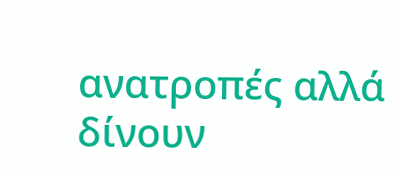ανατροπές αλλά δίνουν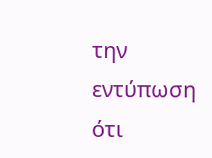την εντύπωση ότι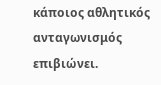κάποιος αθλητικός ανταγωνισμός επιβιώνει.